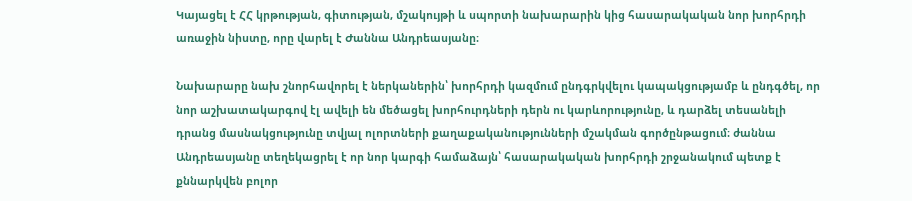Կայացել է ՀՀ կրթության, գիտության, մշակույթի և սպորտի նախարարին կից հասարակական նոր խորհրդի առաջին նիստը, որը վարել է Ժաննա Անդրեասյանը։

Նախարարը նախ շնորհավորել է ներկաներին՝ խորհրդի կազմում ընդգրկվելու կապակցությամբ և ընդգծել, որ նոր աշխատակարգով էլ ավելի են մեծացել խորհուրդների դերն ու կարևորությունը, և դարձել տեսանելի դրանց մասնակցությունը տվյալ ոլորտների քաղաքականությունների մշակման գործընթացում։ ժաննա Անդրեասյանը տեղեկացրել է որ նոր կարգի համաձայն՝ հասարակական խորհրդի շրջանակում պետք է քննարկվեն բոլոր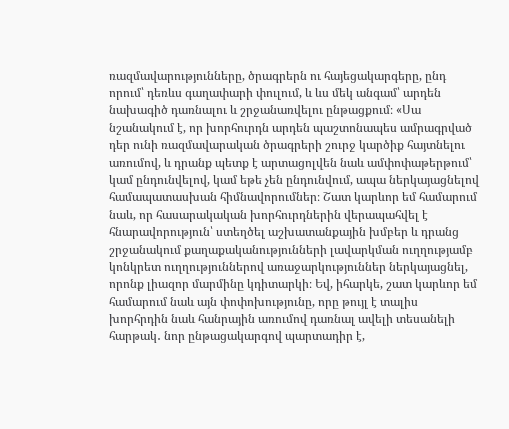ռազմավարությունները, ծրագրերն ու հայեցակարգերը, ընդ որում՝ դեռևս գաղափարի փուլում, և ևս մեկ անգամ՝ արդեն նախագիծ դառնալու և շրջանառվելու ընթացքում։ «Սա նշանակում է, որ խորհուրդն արդեն պաշտոնապես ամրագրված դեր ունի ռազմավարական ծրագրերի շուրջ կարծիք հայտնելու առումով, և դրանք պետք է արտացոլվեն նաև ամփոփաթերթում՝ կամ ընդունվելով, կամ եթե չեն ընդունվում, ապա ներկայացնելով համապատասխան հիմնավորումներ։ Շատ կարևոր եմ համարում նաև, որ հասարակական խորհուրդներին վերապահվել է հնարավորություն՝ ստեղծել աշխատանքային խմբեր և դրանց շրջանակում քաղաքականությունների լավարկման ուղղությամբ կոնկրետ ուղղություններով առաջարկություններ ներկայացնել, որոնք լիազոր մարմինը կդիտարկի։ Եվ, իհարկե, շատ կարևոր եմ համարում նաև այն փոփոխությունը, որը թույլ է տալիս խորհրդին նաև հանրային առումով դառնալ ավելի տեսանելի հարթակ․ նոր ընթացակարգով պարտադիր է,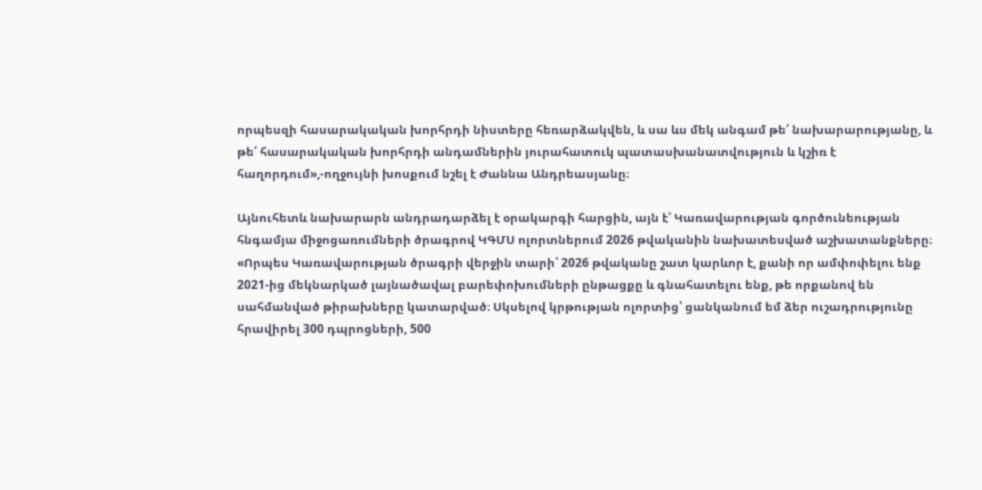որպեսզի հասարակական խորհրդի նիստերը հեռարձակվեն, և սա ևս մեկ անգամ թե՛ նախարարությանը, և թե՛ հասարակական խորհրդի անդամներին յուրահատուկ պատասխանատվություն և կշիռ է հաղորդում»,-ողջույնի խոսքում նշել է Ժաննա Անդրեասյանը։

Այնուհետև նախարարն անդրադարձել է օրակարգի հարցին, այն է՝ Կառավարության գործունեության հնգամյա միջոցառումների ծրագրով ԿԳՄՍ ոլորտներում 2026 թվականին նախատեսված աշխատանքները։ «Որպես Կառավարության ծրագրի վերջին տարի՝ 2026 թվականը շատ կարևոր է, քանի որ ամփոփելու ենք 2021-ից մեկնարկած լայնածավալ բարեփոխումների ընթացքը և գնահատելու ենք, թե որքանով են սահմանված թիրախները կատարված։ Սկսելով կրթության ոլորտից՝ ցանկանում եմ ձեր ուշադրությունը հրավիրել 300 դպրոցների, 500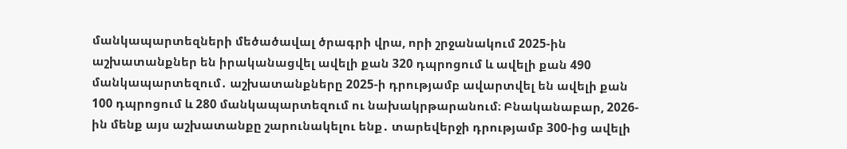մանկապարտեզների մեծածավալ ծրագրի վրա, որի շրջանակում 2025-ին աշխատանքներ են իրականացվել ավելի քան 320 դպրոցում և ավելի քան 490 մանկապարտեզում․ աշխատանքները 2025-ի դրությամբ ավարտվել են ավելի քան 100 դպրոցում և 280 մանկապարտեզում ու նախակրթարանում։ Բնականաբար, 2026-ին մենք այս աշխատանքը շարունակելու ենք․ տարեվերջի դրությամբ 300-ից ավելի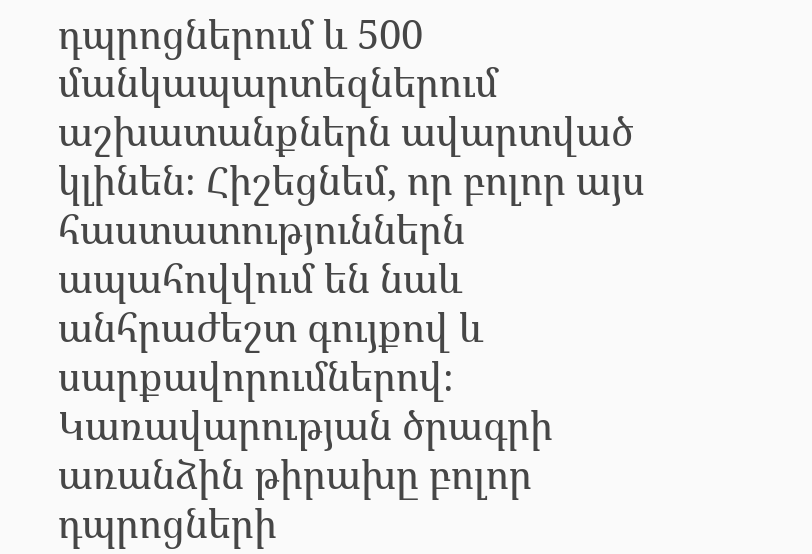դպրոցներում և 500 մանկապարտեզներում աշխատանքներն ավարտված կլինեն։ Հիշեցնեմ, որ բոլոր այս հաստատություններն ապահովվում են նաև անհրաժեշտ գույքով և սարքավորումներով։ Կառավարության ծրագրի առանձին թիրախը բոլոր դպրոցների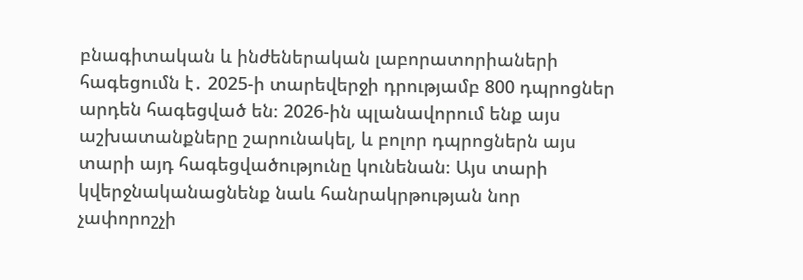բնագիտական և ինժեներական լաբորատորիաների հագեցումն է․ 2025-ի տարեվերջի դրությամբ 800 դպրոցներ արդեն հագեցված են։ 2026-ին պլանավորում ենք այս աշխատանքները շարունակել, և բոլոր դպրոցներն այս տարի այդ հագեցվածությունը կունենան։ Այս տարի կվերջնականացնենք նաև հանրակրթության նոր չափորոշչի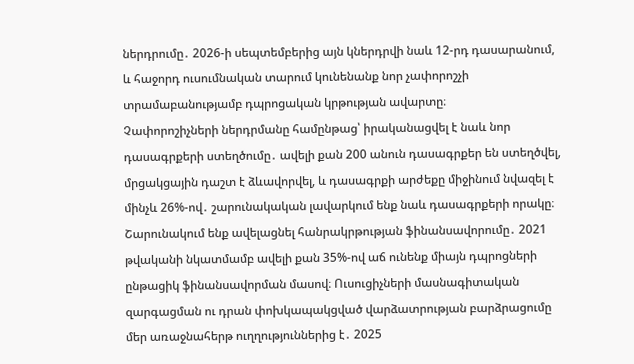ներդրումը․ 2026-ի սեպտեմբերից այն կներդրվի նաև 12-րդ դասարանում, և հաջորդ ուսումնական տարում կունենանք նոր չափորոշչի տրամաբանությամբ դպրոցական կրթության ավարտը։
Չափորոշիչների ներդրմանը համընթաց՝ իրականացվել է նաև նոր դասագրքերի ստեղծումը․ ավելի քան 200 անուն դասագրքեր են ստեղծվել, մրցակցային դաշտ է ձևավորվել, և դասագրքի արժեքը միջինում նվազել է մինչև 26%-ով․ շարունակական լավարկում ենք նաև դասագրքերի որակը։ Շարունակում ենք ավելացնել հանրակրթության ֆինանսավորումը․ 2021 թվականի նկատմամբ ավելի քան 35%-ով աճ ունենք միայն դպրոցների ընթացիկ ֆինանսավորման մասով։ Ուսուցիչների մասնագիտական զարգացման ու դրան փոխկապակցված վարձատրության բարձրացումը մեր առաջնահերթ ուղղություններից է․ 2025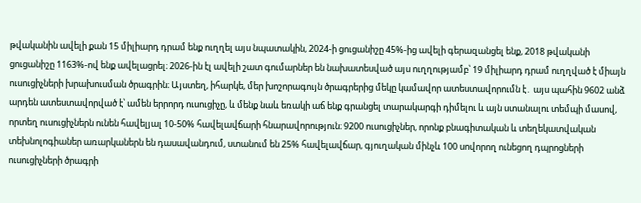թվականին ավելի քան 15 միլիարդ դրամ ենք ուղղել այս նպատակին, 2024-ի ցուցանիշը 45%-ից ավելի գերազանցել ենք, 2018 թվականի ցուցանիշը 1163%-ով ենք ավելացրել։ 2026-ին էլ ավելի շատ գումարներ են նախատեսված այս ուղղությամբ՝ 19 միլիարդ դրամ ուղղված է միայն ուսուցիչների խրախուսման ծրագրին։ Այստեղ, իհարկե, մեր խոշորագույն ծրագրերից մեկը կամավոր ատեստավորումն է․ այս պահին 9602 անձ արդեն ատեստավորված է՝ ամեն երրորդ ուսուցիչը, և մենք նաև եռակի աճ ենք գրանցել տարակարգի դիմելու և այն ստանալու տեմպի մասով, որտեղ ուսուցիչներն ունեն հավելյալ 10-50% հավելավճարի հնարավորություն։ 9200 ուսուցիչներ, որոնք բնագիտական և տեղեկատվական տեխնոլոգիաներ առարկաներն են դասավանդում, ստանում են 25% հավելավճար, գյուղական մինչև 100 սովորող ունեցող դպրոցների ուսուցիչների ծրագրի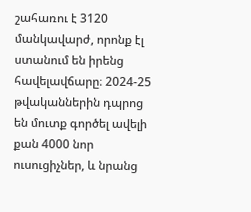շահառու է 3120 մանկավարժ, որոնք էլ ստանում են իրենց հավելավճարը։ 2024-25 թվականներին դպրոց են մուտք գործել ավելի քան 4000 նոր ուսուցիչներ, և նրանց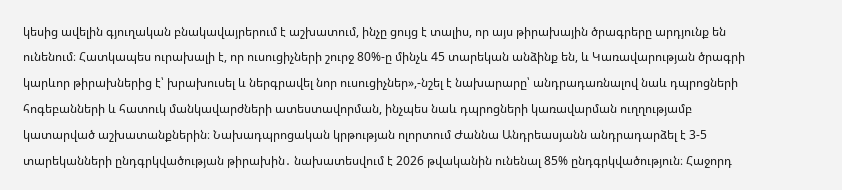կեսից ավելին գյուղական բնակավայրերում է աշխատում, ինչը ցույց է տալիս, որ այս թիրախային ծրագրերը արդյունք են ունենում։ Հատկապես ուրախալի է, որ ուսուցիչների շուրջ 80%-ը մինչև 45 տարեկան անձինք են, և Կառավարության ծրագրի կարևոր թիրախներից է՝ խրախուսել և ներգրավել նոր ուսուցիչներ»,-նշել է նախարարը՝ անդրադառնալով նաև դպրոցների հոգեբանների և հատուկ մանկավարժների ատեստավորման, ինչպես նաև դպրոցների կառավարման ուղղությամբ կատարված աշխատանքներին։ Նախադպրոցական կրթության ոլորտում Ժաննա Անդրեասյանն անդրադարձել է 3-5 տարեկանների ընդգրկվածության թիրախին․ նախատեսվում է 2026 թվականին ունենալ 85% ընդգրկվածություն։ Հաջորդ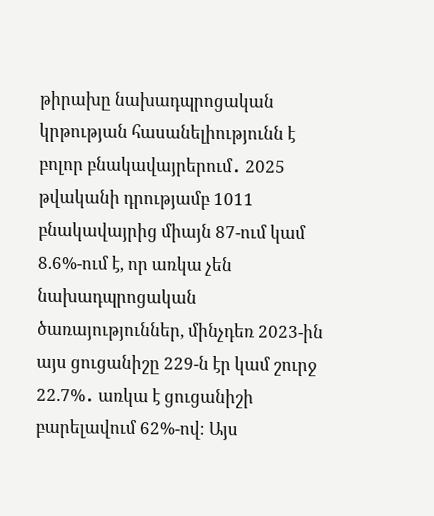թիրախը նախադպրոցական կրթության հասանելիությունն է բոլոր բնակավայրերում․ 2025 թվականի դրությամբ 1011 բնակավայրից միայն 87-ում կամ 8.6%-ում է, որ առկա չեն նախադպրոցական ծառայություններ, մինչդեռ 2023-ին այս ցուցանիշը 229-ն էր կամ շուրջ 22.7%․ առկա է ցուցանիշի բարելավում 62%-ով։ Այս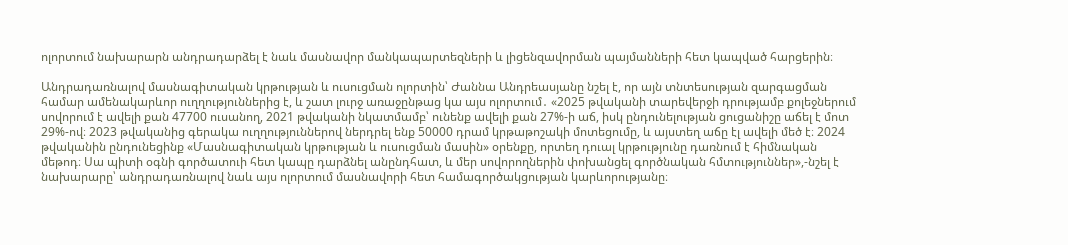ոլորտում նախարարն անդրադարձել է նաև մասնավոր մանկապարտեզների և լիցենզավորման պայմանների հետ կապված հարցերին։

Անդրադառնալով մասնագիտական կրթության և ուսուցման ոլորտին՝ Ժաննա Անդրեասյանը նշել է, որ այն տնտեսության զարգացման համար ամենակարևոր ուղղություններից է, և շատ լուրջ առաջընթաց կա այս ոլորտում․ «2025 թվականի տարեվերջի դրությամբ քոլեջներում սովորում է ավելի քան 47700 ուսանող, 2021 թվականի նկատմամբ՝ ունենք ավելի քան 27%-ի աճ, իսկ ընդունելության ցուցանիշը աճել է մոտ 29%-ով։ 2023 թվականից գերակա ուղղություններով ներդրել ենք 50000 դրամ կրթաթոշակի մոտեցումը, և այստեղ աճը էլ ավելի մեծ է։ 2024 թվականին ընդունեցինք «Մասնագիտական կրթության և ուսուցման մասին» օրենքը, որտեղ դուալ կրթությունը դառնում է հիմնական մեթոդ։ Սա պիտի օգնի գործատուի հետ կապը դարձնել անընդհատ, և մեր սովորողներին փոխանցել գործնական հմտություններ»,-նշել է նախարարը՝ անդրադառնալով նաև այս ոլորտում մասնավորի հետ համագործակցության կարևորությանը։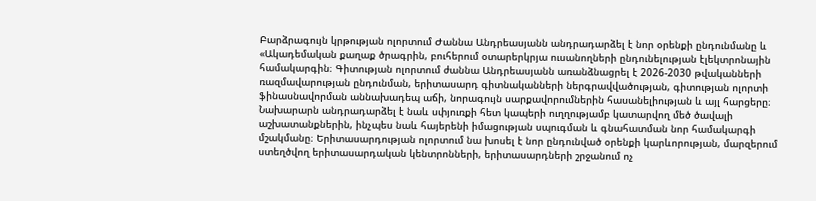Բարձրագույն կրթության ոլորտում Ժաննա Անդրեասյանն անդրադարձել է նոր օրենքի ընդունմանը և «Ակադեմական քաղաք ծրագրին, բուհերում օտարերկրյա ուսանողների ընդունելության էլեկտրոնային համակարգին։ Գիտության ոլորտում ժաննա Անդրեասյանն առանձնացրել է 2026-2030 թվականների ռազմավարության ընդունման, երիտասարդ գիտնականների ներգրավվածության, գիտության ոլորտի ֆինասնավորման աննախադեպ աճի, նորագույն սարքավորումներին հասանելիության և այլ հարցերը։ Նախարարն անդրադարձել է նաև սփյուռքի հետ կապերի ուղղությամբ կատարվող մեծ ծավալի աշխատանքներին, ինչպես նաև հայերենի իմացության սպուգման և գնահատման նոր համակարգի մշակմանը։ Երիտասարդության ոլորտում նա խոսել է նոր ընդունված օրենքի կարևորության, մարզերում ստեղծվող երիտասարդական կենտրոնների, երիտասարդների շրջանում ոչ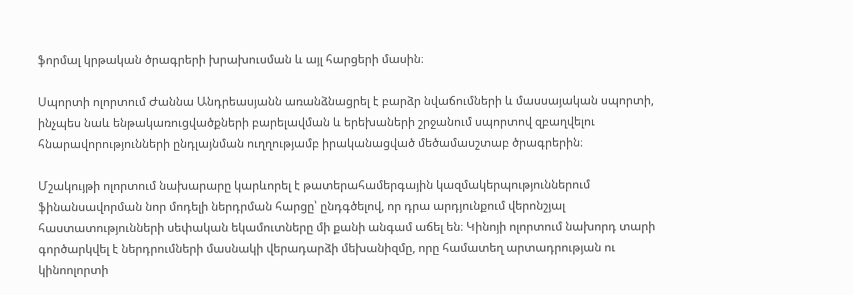ֆորմալ կրթական ծրագրերի խրախուսման և այլ հարցերի մասին։

Սպորտի ոլորտում Ժաննա Անդրեասյանն առանձնացրել է բարձր նվաճումների և մասսայական սպորտի, ինչպես նաև ենթակառուցվածքների բարելավման և երեխաների շրջանում սպորտով զբաղվելու հնարավորությունների ընդլայնման ուղղությամբ իրականացված մեծամասշտաբ ծրագրերին։

Մշակույթի ոլորտում նախարարը կարևորել է թատերահամերգային կազմակերպություններում ֆինանսավորման նոր մոդելի ներդրման հարցը՝ ընդգծելով, որ դրա արդյունքում վերոնշյալ հաստատությունների սեփական եկամուտները մի քանի անգամ աճել են։ Կինոյի ոլորտում նախորդ տարի գործարկվել է ներդրումների մասնակի վերադարձի մեխանիզմը, որը համատեղ արտադրության ու կինոոլորտի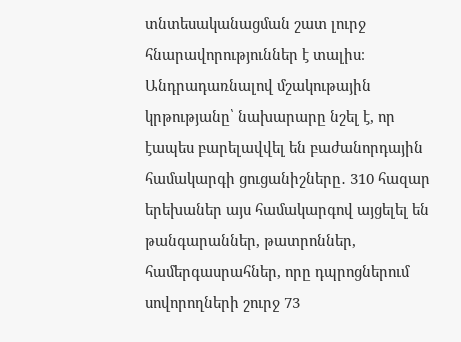տնտեսականացման շատ լուրջ հնարավորություններ է տալիս։ Անդրադառնալով մշակութային կրթությանը՝ նախարարը նշել է, որ էապես բարելավվել են բաժանորդային համակարգի ցուցանիշները․ 310 հազար երեխաներ այս համակարգով այցելել են թանգարաններ, թատրոններ, համերգասրահներ, որը դպրոցներում սովորողների շուրջ 73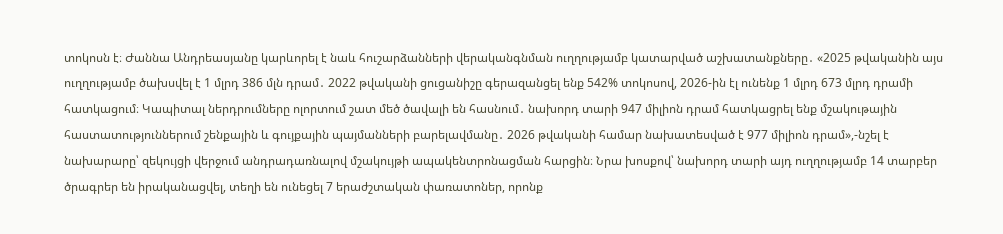տոկոսն է։ Ժաննա Անդրեասյանը կարևորել է նաև հուշարձանների վերականգնման ուղղությամբ կատարված աշխատանքները․ «2025 թվականին այս ուղղությամբ ծախսվել է 1 մլրդ 386 մլն դրամ․ 2022 թվականի ցուցանիշը գերազանցել ենք 542% տոկոսով, 2026-ին էլ ունենք 1 մլրդ 673 մլրդ դրամի հատկացում։ Կապիտալ ներդրումները ոլորտում շատ մեծ ծավալի են հասնում․ նախորդ տարի 947 միլիոն դրամ հատկացրել ենք մշակութային հաստատություններում շենքային և գույքային պայմանների բարելավմանը․ 2026 թվականի համար նախատեսված է 977 միլիոն դրամ»,-նշել է նախարարը՝ զեկույցի վերջում անդրադառնալով մշակույթի ապակենտրոնացման հարցին։ Նրա խոսքով՝ նախորդ տարի այդ ուղղությամբ 14 տարբեր ծրագրեր են իրականացվել, տեղի են ունեցել 7 երաժշտական փառատոներ, որոնք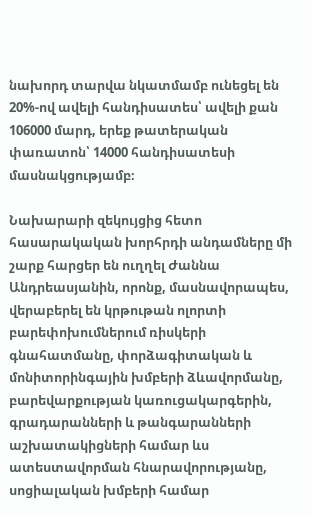նախորդ տարվա նկատմամբ ունեցել են 20%-ով ավելի հանդիսատես՝ ավելի քան 106000 մարդ, երեք թատերական փառատոն՝ 14000 հանդիսատեսի մասնակցությամբ։

Նախարարի զեկույցից հետո հասարակական խորհրդի անդամները մի շարք հարցեր են ուղղել Ժաննա Անդրեասյանին, որոնք, մասնավորապես, վերաբերել են կրթութան ոլորտի բարեփոխումներում ռիսկերի գնահատմանը, փորձագիտական և մոնիտորինգային խմբերի ձևավորմանը, բարեվարքության կառուցակարգերին, գրադարանների և թանգարանների աշխատակիցների համար ևս ատեստավորման հնարավորությանը, սոցիալական խմբերի համար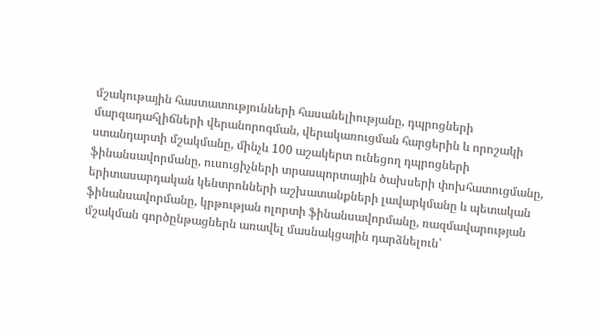մշակութային հաստատությունների հասանելիությանը, դպրոցների մարզադահլիճների վերանորոգման, վերակառուցման հարցերին և որոշակի ստանդարտի մշակմանը, մինչև 100 աշակերտ ունեցող դպրոցների ֆինանսավորմանը, ուսուցիչների տրասպորտային ծախսերի փոխհատուցմանը, երիտասարդական կենտրոնների աշխատանքների լավարկմանը և պետական ֆինանսավորմանը, կրթության ոլորտի ֆինանսավորմանը, ռազմավարության մշակման գործընթացներն առավել մասնակցային դարձնելուն՝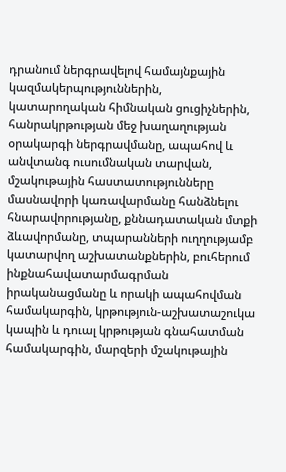դրանում ներգրավելով համայնքային կազմակերպություններին, կատարողական հիմնական ցուցիչներին, հանրակրթության մեջ խաղաղության օրակարգի ներգրավմանը, ապահով և անվտանգ ուսումնական տարվան, մշակութային հաստատությունները մասնավորի կառավարմանը հանձնելու հնարավորությանը, քննադատական մտքի ձևավորմանը, տպարանների ուղղությամբ կատարվող աշխատանքներին, բուհերում ինքնահավատարմագրման իրականացմանը և որակի ապահովման համակարգին, կրթություն-աշխատաշուկա կապին և դուալ կրթության գնահատման համակարգին, մարզերի մշակութային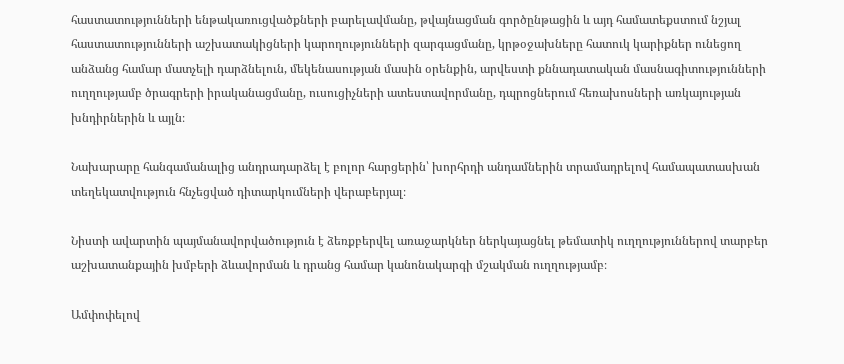հաստատությունների ենթակառուցվածքների բարելավմանը, թվայնացման գործընթացին և այդ համատեքստում նշյալ հաստատությունների աշխատակիցների կարողությունների զարգացմանը, կրթօջախները հատուկ կարիքներ ունեցող անձանց համար մատչելի դարձնելուն, մեկենասության մասին օրենքին, արվեստի քննադատական մասնագիտությունների ուղղությամբ ծրագրերի իրականացմանը, ուսուցիչների ատեստավորմանը, դպրոցներում հեռախոսների առկայության խնդիրներին և այլն։

Նախարարը հանգամանալից անդրադարձել է բոլոր հարցերին՝ խորհրդի անդամներին տրամադրելով համապատասխան տեղեկատվություն հնչեցված դիտարկումների վերաբերյալ։

Նիստի ավարտին պայմանավորվածություն է ձեռքբերվել առաջարկներ ներկայացնել թեմատիկ ուղղություններով տարբեր աշխատանքային խմբերի ձևավորման և դրանց համար կանոնակարգի մշակման ուղղությամբ։

Ամփոփելով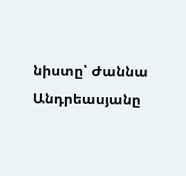նիստը՝ Ժաննա Անդրեասյանը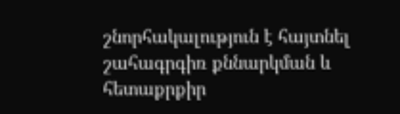շնորհակալություն է հայտնել շահագրգիռ քննարկման և հետաքրքիր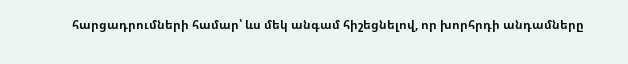հարցադրումների համար՝ ևս մեկ անգամ հիշեցնելով, որ խորհրդի անդամները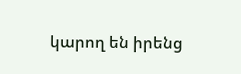կարող են իրենց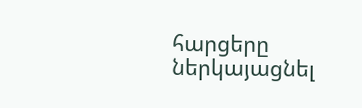հարցերը ներկայացնել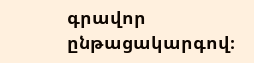գրավոր ընթացակարգով։